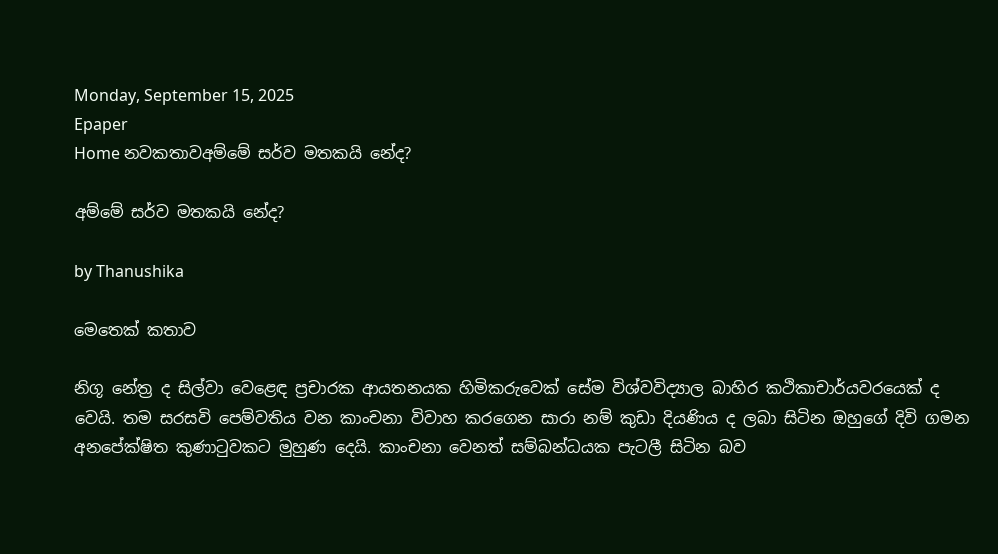Monday, September 15, 2025
Epaper
Home නවකතාවඅම්මේ සර්ව මතකයි නේද?

අම්මේ සර්ව මතකයි නේද?

by Thanushika

මෙතෙක් කතාව

නිගූ නේත්‍ර ද සිල්වා වෙළෙඳ ප්‍රචාරක ආයතනයක හිමිකරුවෙක් සේම විශ්වවිද්‍යාල බාහිර කථිකාචාර්යවරයෙක් ද වෙයි. තම සරසවි පෙම්වතිය වන කාංචනා විවාහ කරගෙන සාරා නම් කුඩා දියණිය ද ලබා සිටින ඔහුගේ දිවි ගමන අනපේක්ෂිත කුණාටුවකට මුහුණ දෙයි. කාංචනා වෙනත් සම්බන්ධයක පැටලී සිටින බව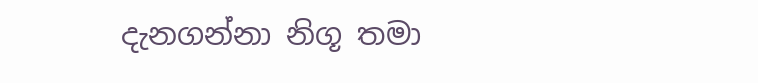දැනගන්නා නිගූ තමා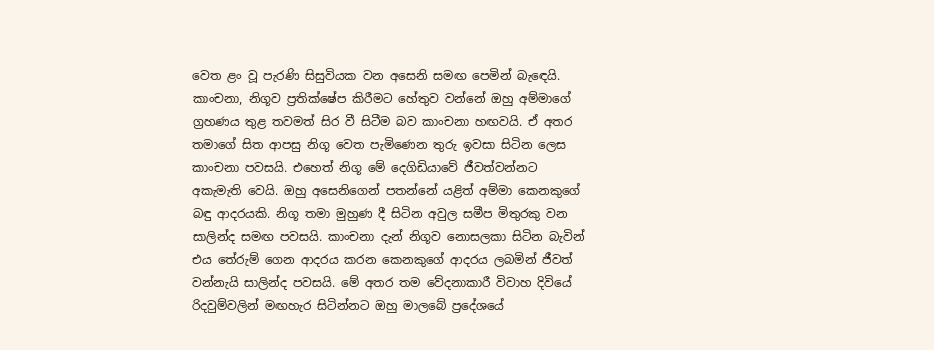වෙත ළං වූ පැරණි සිසුවියක වන අසෙනි සමඟ පෙමින් බැඳෙයි. කාංචනා, නිගූව ප්‍රතික්ෂේප කිරීමට හේතුව වන්නේ ඔහු අම්මාගේ ග්‍රහණය තුළ තවමත් සිර වී සිටීම බව කාංචනා හඟවයි. ඒ අතර තමාගේ සිත ආපසු නිගූ වෙත පැමිණෙන තුරු ඉවසා සිටින ලෙස කාංචනා පවසයි. එහෙත් නිගූ මේ දෙගිඩියාවේ ජීවත්වන්නට අකැමැති වෙයි. ඔහු අසෙනිගෙන් පතන්නේ යළිත් අම්මා කෙනකුගේ බඳු ආදරයකි. නිගූ තමා මුහුණ දී සිටින අවුල සමීප මිතුරකු වන සාලින්ද සමඟ පවසයි. කාංචනා දැන් නිගූව නොසලකා සිටින බැවින් එය තේරුම් ගෙන ආදරය කරන කෙනකුගේ ආදරය ලබමින් ජීවත් වන්නැයි සාලින්ද පවසයි. මේ අතර තම වේදනාකාරී විවාහ දිවියේ රිදවුම්වලින් මඟහැර සිටින්නට ඔහු මාලබේ ප්‍රදේශයේ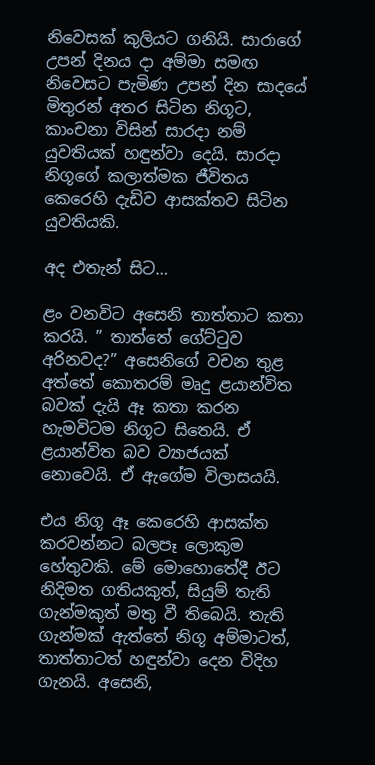නිවෙසක් කුලියට ගනියි. සාරාගේ උපන් දිනය දා අම්මා සමඟ නිවෙසට පැමිණ උපන් දින සාදයේ මිතුරන් අතර සිටින නිගූට, කාංචනා විසින් සාරදා නම් යුවතියක් හඳුන්වා දෙයි. සාරදා නිගූගේ කලාත්මක ජීවිතය කෙරෙහි දැඩිව ආසක්තව සිටින යුවතියකි.

අද එතැන් සිට…

ළං වනවිට අසෙනි තාත්තාට කතා කරයි. ” තාත්තේ ගේට්ටුව අරිනවද?” අසෙනිගේ වචන තුළ අත්තේ කොතරම් මෘදු ළයාන්විත බවක් දැයි ඈ කතා කරන හැමවිටම නිගූට සිතෙයි. ඒ ළයාන්විත බව ව්‍යාජයක් නොවෙයි. ඒ ඇගේම විලාසයයි.

එය නිගූ ඈ කෙරෙහි ආසක්ත කරවන්නට බලපෑ ලොකුම හේතුවකි. මේ මොහොතේදී ඊට නිදිමත ගතියකුත්, සියුම් තැති ගැන්මකුත් මතු වී තිබෙයි. තැති ගැන්මක් ඇත්තේ නිගූ අම්මාටත්, තාත්තාටත් හඳුන්වා දෙන විදිහ ගැනයි. අසෙනි,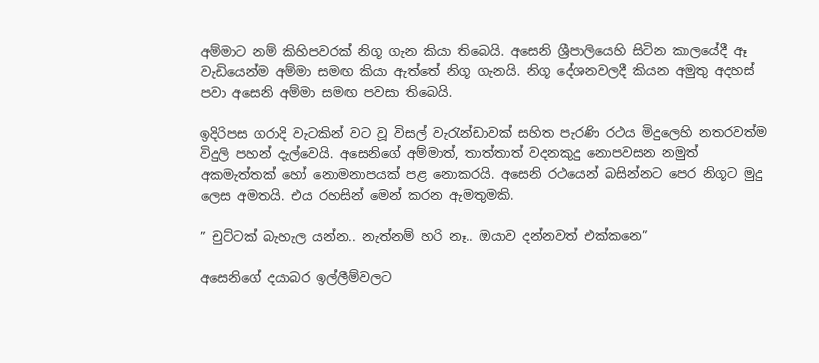අම්මාට නම් කිහිපවරක් නිගූ ගැන කියා තිබෙයි. අසෙනි ශ්‍රීපාලියෙහි සිටින කාලයේදී ඈ වැඩියෙන්ම අම්මා සමඟ කියා ඇත්තේ නිගූ ගැනයි. නිගූ දේශනවලදී කියන අමුතු අදහස් පවා අසෙනි අම්මා සමඟ පවසා තිබෙයි.

ඉදිරිපස ගරාදි වැටකින් වට වූ විසල් වැරැන්ඩාවක් සහිත පැරණි රථය මිදුලෙහි නතරවත්ම විදුලි පහන් දැල්වෙයි. අසෙනිගේ අම්මාත්, තාත්තාත් වදනකුදු නොපවසන නමුත් අකමැත්තක් හෝ නොමනාපයක් පළ නොකරයි. අසෙනි රථයෙන් බසින්නට පෙර නිගූට මුදු ලෙස අමතයි. එය රහසින් මෙන් කරන ඇමතුමකි.

” චුට්ටක් බැහැල යන්න.. නැත්නම් හරි නෑ.. ඔයාව දන්නවත් එක්කනෙ”

අසෙනිගේ දයාබර ඉල්ලීම්වලට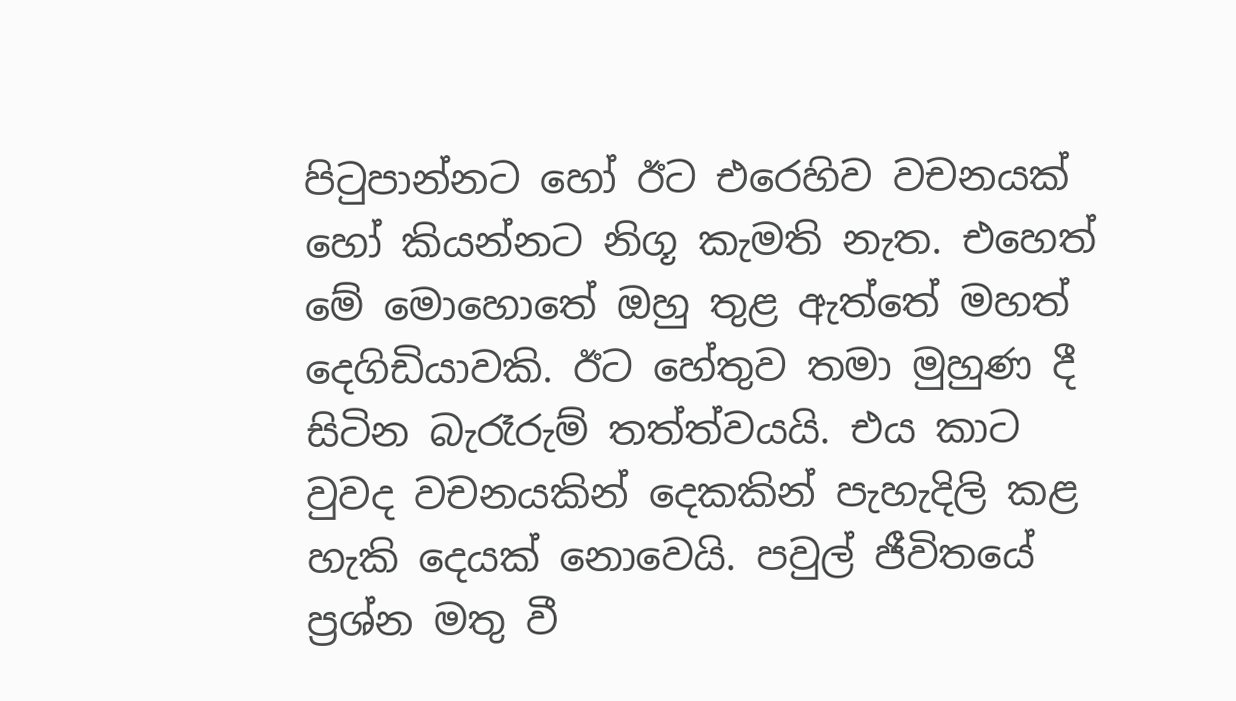පිටුපාන්නට හෝ ඊට එරෙහිව වචනයක් හෝ කියන්නට නිගූ කැමති නැත. එහෙත් මේ මොහොතේ ඔහු තුළ ඇත්තේ මහත් දෙගිඩියාවකි. ඊට හේතුව තමා මුහුණ දී සිටින බැරෑරුම් තත්ත්වයයි. එය කාට වුවද වචනයකින් දෙකකින් පැහැදිලි කළ හැකි දෙයක් නොවෙයි. පවුල් ජීවිතයේ ප්‍රශ්න මතු වී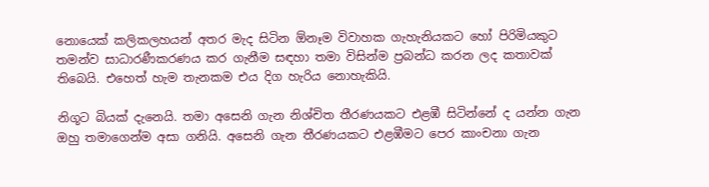නොයෙක් කලිකලහයන් අතර මැද සිටින ඕනෑම විවාහක ගැහැනියකට හෝ පිරිමියකුට තමන්ව සාධාරණීකරණය කර ගැනීම සඳහා තමා විසින්ම ප්‍රබන්ධ කරන ලද කතාවක් තිබෙයි. එහෙත් හැම තැනකම එය දිග හැරිය නොහැකියි.

නිගූට බියක් දැනෙයි. තමා අසෙනි ගැන නිශ්චිත තීරණයකට එළඹී සිටින්නේ ද යන්න ගැන ඔහු තමාගෙන්ම අසා ගනියි. අසෙනි ගැන තීරණයකට එළඹීමට පෙර කාංචනා ගැන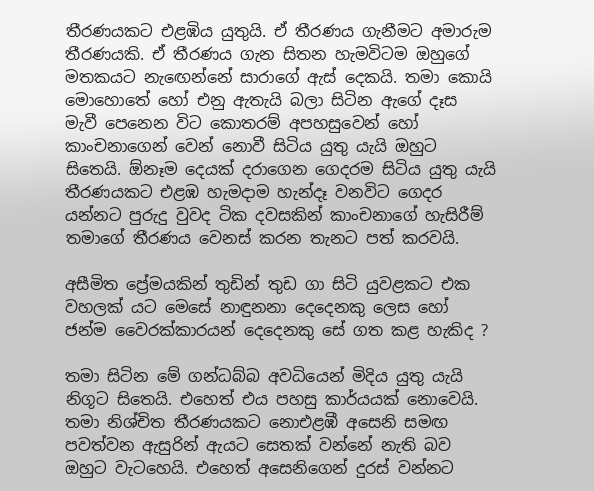තීරණයකට එළඹිය යුතුයි. ඒ තීරණය ගැනීමට අමාරුම තීරණයකි. ඒ තීරණය ගැන සිතන හැමවිටම ඔහුගේ මතකයට නැඟෙන්නේ සාරාගේ ඇස් දෙකයි. තමා කොයි මොහොතේ හෝ එනු ඇතැයි බලා සිටින ඇගේ දෑස මැවී පෙනෙන විට කොතරම් අපහසුවෙන් හෝ කාංචනාගෙන් වෙන් නොවී සිටිය යුතු යැයි ඔහුට සිතෙයි. ඕනෑම දෙයක් දරාගෙන ගෙදරම සිටිය යුතු යැයි තීරණයකට එළඹ හැමදාම හැන්දෑ වනවිට ගෙදර යන්නට පුරුදු වුවද ටික දවසකින් කාංචනාගේ හැසිරීම් තමාගේ තීරණය වෙනස් කරන තැනට පත් කරවයි.

අසීමිත ප්‍රේමයකින් තුඩින් තුඩ ගා සිටි යුවළකට එක වහලක් යට මෙසේ නාඳුනනා දෙදෙනකු ලෙස හෝ ජන්ම වෛරක්කාරයන් දෙදෙනකු සේ ගත කළ හැකිද ?

තමා සිටින මේ ගන්ධබ්බ අවධියෙන් මිදිය යුතු යැයි නිගූට සිතෙයි. එහෙත් එය පහසු කාර්යයක් නොවෙයි. තමා නිශ්චිත තීරණයකට නොඑළඹී අසෙනි සමඟ පවත්වන ඇසුරින් ඇයට සෙතක් වන්නේ නැති බව ඔහුට වැටහෙයි. එහෙත් අසෙනිගෙන් දුරස් වන්නට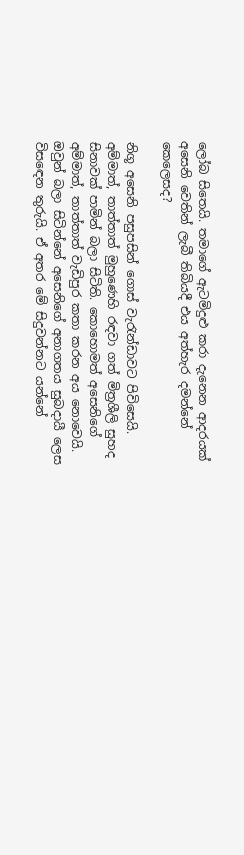ලෝබ සිතෙයි. තමාගේ ඇටමිදුළු කරා දැනෙන ආදරයක් අසෙනි වෙතින් ලැබී තිබියදී එය අත්හැර දමන්නේ කෙලෙසද?

නිගූ අසෙනි පසුපසින් ගොස් වැරැන්ඩාවට පිවිසෙයි. අම්මාත්, තාත්තාත් මුහුණෙහි රඳවා ගත් මිත්‍රශීලි සුහද සිනාවක් පාමින් බලා සිටිති. කොහොමත් අසෙනිගේ අම්මාත්, තාත්තාත් වැඩිපුර කතා කරන අය නොවෙයි. ඔවුන් බලා සිටින්නේ අසෙනිගේ අනාගතය සුබදායී ලෙස විසඳෙන තුරුයි. ඒ අතර මේ සිදුවන්නට යන්නේ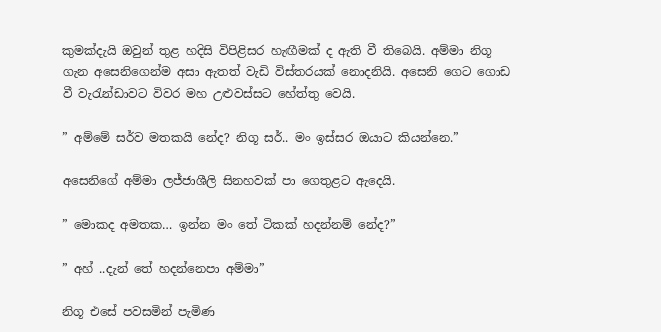කුමක්දැයි ඔවුන් තුළ හදිසි විපිළිසර හැඟීමක් ද ඇති වී තිබෙයි. අම්මා නිගූ ගැන අසෙනිගෙන්ම අසා ඇතත් වැඩි විස්තරයක් නොදනියි. අසෙනි ගෙට ගොඩ වී වැරැන්ඩාවට විවර මහ උළුවස්සට හේත්තු වෙයි.

” අම්මේ සර්ව මතකයි නේද? නිගූ සර්.. මං ඉස්සර ඔයාට කියන්නෙ.”

අසෙනිගේ අම්මා ලජ්ජාශීලි සිනහවක් පා ගෙතුළට ඇදෙයි.

” මොකද අමතක… ඉන්න මං තේ ටිකක් හදන්නම් නේද?”

” අහ් ..දැන් තේ හදන්නෙපා අම්මා”

නිගූ එසේ පවසමින් පැමිණ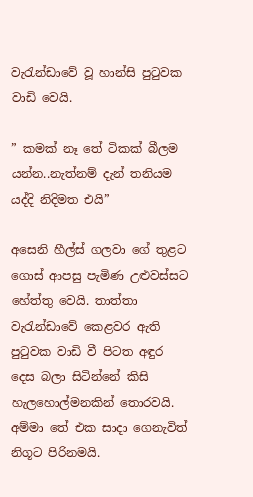වැරැන්ඩාවේ වූ හාන්සි පුටුවක වාඩි වෙයි.

” කමක් නෑ තේ ටිකක් බීලම යන්න..නැත්නම් දැන් තනියම යද්දි නිදිමත එයි”

අසෙනි හීල්ස් ගලවා ගේ තුළට ගොස් ආපසු පැමිණ උළුවස්සට හේත්තු වෙයි. තාත්තා වැරැන්ඩාවේ කෙළවර ඇති පුටුවක වාඩි වී පිටත අඳුර දෙස බලා සිටින්නේ කිසි හැලහොල්මනකින් තොරවයි. අම්මා තේ එක සාදා ගෙනැවිත් නිගූට පිරිනමයි.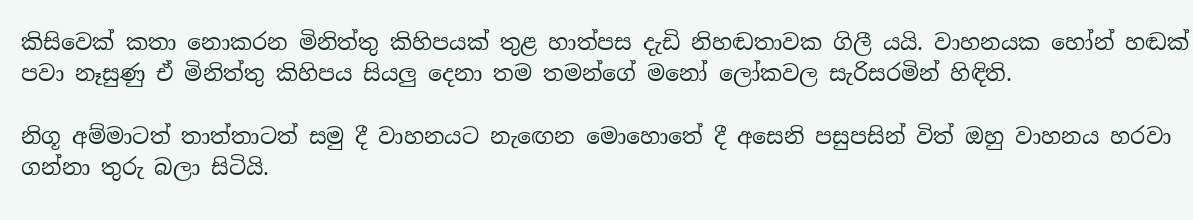කිසිවෙක් කතා නොකරන මිනිත්තු කිහිපයක් තුළ හාත්පස දැඩි නිහඬතාවක ගිලී යයි. වාහනයක හෝන් හඬක් පවා නෑසුණු ඒ මිනිත්තු කිහිපය සියලු දෙනා තම තමන්ගේ මනෝ ලෝකවල සැරිසරමින් හිඳිති.

නිගූ අම්මාටත් තාත්තාටත් සමු දී වාහනයට නැඟෙන මොහොතේ දී අසෙනි පසුපසින් විත් ඔහු වාහනය හරවා ගන්නා තුරු බලා සිටියි.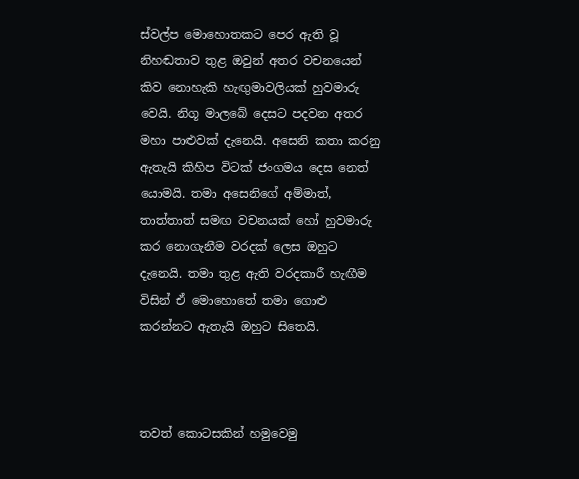ස්වල්ප මොහොතකට පෙර ඇති වූ නිහඬතාව තුළ ඔවුන් අතර වචනයෙන් කිව නොහැකි හැඟුමාවලියක් හුවමාරු වෙයි. නිගූ මාලබේ දෙසට පදවන අතර මහා පාළුවක් දැනෙයි. අසෙනි කතා කරනු ඇතැයි කිහිප විටක් ජංගමය දෙස නෙත් යොමයි. තමා අසෙනිගේ අම්මාත්, තාත්තාත් සමඟ වචනයක් හෝ හුවමාරු කර නොගැනීම වරදක් ලෙස ඔහුට දැනෙයි. තමා තුළ ඇති වරදකාරී හැඟීම විසින් ඒ මොහොතේ තමා ගොළු කරන්නට ඇතැයි ඔහුට සිතෙයි.



තවත් කොටසකින් හමුවෙමු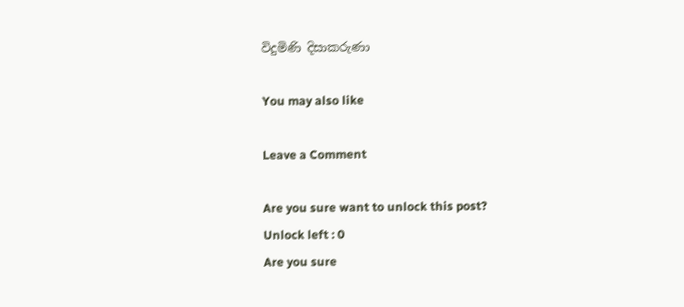විදුමිණි දිසාකරුණා

You may also like

Leave a Comment

Are you sure want to unlock this post?
Unlock left : 0
Are you sure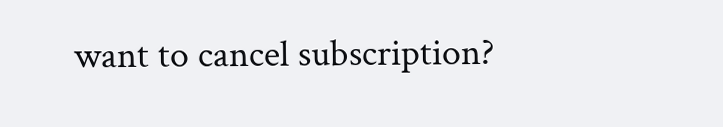want to cancel subscription?